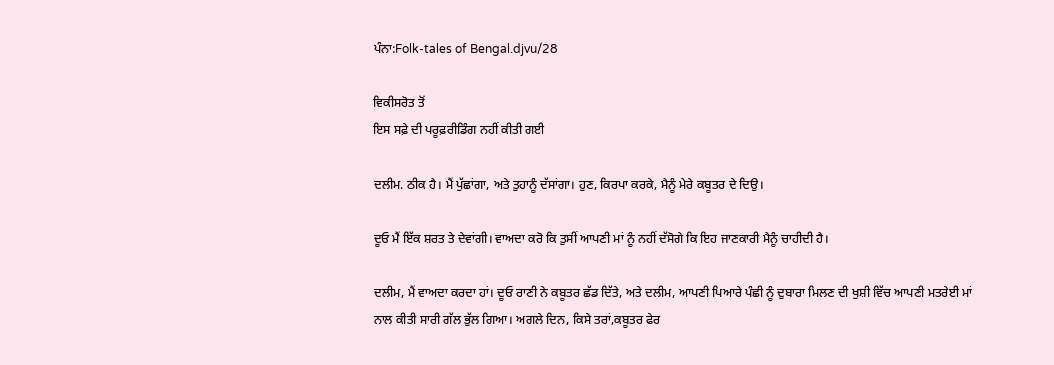ਪੰਨਾ:Folk-tales of Bengal.djvu/28

ਵਿਕੀਸਰੋਤ ਤੋਂ
ਇਸ ਸਫ਼ੇ ਦੀ ਪਰੂਫ਼ਰੀਡਿੰਗ ਨਹੀਂ ਕੀਤੀ ਗਈ

ਦਲੀਮ. ਠੀਕ ਹੈ। ਮੈਂ ਪੁੱਛਾਂਗਾ, ਅਤੇ ਤੁਹਾਨੂੰ ਦੱਸਾਂਗਾ। ਹੁਣ, ਕਿਰਪਾ ਕਰਕੇ, ਮੈਨੂੰ ਮੇਰੇ ਕਬੂਤਰ ਦੇ ਦਿਉ।

ਦੂਓ ਮੈਂ ਇੱਕ ਸ਼ਰਤ ਤੇ ਦੇਵਾਂਗੀ। ਵਾਅਦਾ ਕਰੋ ਕਿ ਤੁਸੀਂ ਆਪਣੀ ਮਾਂ ਨੂੰ ਨਹੀਂ ਦੱਸੋਗੇ ਕਿ ਇਹ ਜਾਣਕਾਰੀ ਮੈਨੂੰ ਚਾਹੀਦੀ ਹੈ।

ਦਲੀਮ, ਮੈਂ ਵਾਅਦਾ ਕਰਦਾ ਹਾਂ। ਦੂਓ ਰਾਣੀ ਨੇ ਕਬੂਤਰ ਛੱਡ ਦਿੱਤੇ, ਅਤੇ ਦਲੀਮ, ਆਪਣੀ ਪਿਆਰੇ ਪੰਛੀ ਨੂੰ ਦੁਬਾਰਾ ਮਿਲਣ ਦੀ ਖੁਸ਼ੀ ਵਿੱਚ ਆਪਣੀ ਮਤਰੇਈ ਮਾਂ ਨਾਲ ਕੀਤੀ ਸਾਰੀ ਗੱਲ ਭੁੱਲ ਗਿਆ। ਅਗਲੇ ਦਿਨ, ਕਿਸੇ ਤਰਾਂ,ਕਬੂਤਰ ਫੇਰ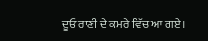ਦੂਓ ਰਾਣੀ ਦੇ ਕਮਰੇ ਵਿੱਚ ਆ ਗਏ।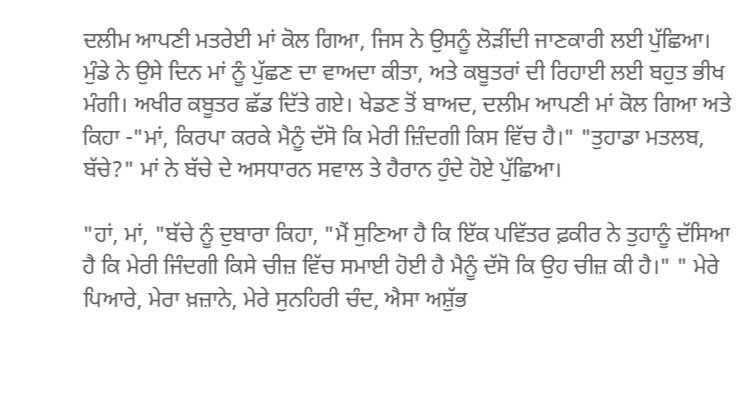ਦਲੀਮ ਆਪਣੀ ਮਤਰੇਈ ਮਾਂ ਕੋਲ ਗਿਆ, ਜਿਸ ਨੇ ਉਸਨੂੰ ਲੋੜੀਂਦੀ ਜਾਣਕਾਰੀ ਲਈ ਪੁੱਛਿਆ। ਮੁੰਡੇ ਨੇ ਉਸੇ ਦਿਨ ਮਾਂ ਨੂੰ ਪੁੱਛਣ ਦਾ ਵਾਅਦਾ ਕੀਤਾ, ਅਤੇ ਕਬੂਤਰਾਂ ਦੀ ਰਿਹਾਈ ਲਈ ਬਹੁਤ ਭੀਖ ਮੰਗੀ। ਅਖੀਰ ਕਬੂਤਰ ਛੱਡ ਦਿੱਤੇ ਗਏ। ਖੇਡਣ ਤੋਂ ਬਾਅਦ, ਦਲੀਮ ਆਪਣੀ ਮਾਂ ਕੋਲ ਗਿਆ ਅਤੇ ਕਿਹਾ -"ਮਾਂ, ਕਿਰਪਾ ਕਰਕੇ ਮੈਨੂੰ ਦੱਸੋ ਕਿ ਮੇਰੀ ਜ਼ਿੰਦਗੀ ਕਿਸ ਵਿੱਚ ਹੈ।" "ਤੁਹਾਡਾ ਮਤਲਬ, ਬੱਚੇ?" ਮਾਂ ਨੇ ਬੱਚੇ ਦੇ ਅਸਧਾਰਨ ਸਵਾਲ ਤੇ ਹੈਰਾਨ ਹੁੰਦੇ ਹੋਏ ਪੁੱਛਿਆ।

"ਹਾਂ, ਮਾਂ, "ਬੱਚੇ ਨੂੰ ਦੁਬਾਰਾ ਕਿਹਾ, "ਮੈਂ ਸੁਣਿਆ ਹੈ ਕਿ ਇੱਕ ਪਵਿੱਤਰ ਫ਼ਕੀਰ ਨੇ ਤੁਹਾਨੂੰ ਦੱਸਿਆ ਹੈ ਕਿ ਮੇਰੀ ਜਿੰਦਗੀ ਕਿਸੇ ਚੀਜ਼ ਵਿੱਚ ਸਮਾਈ ਹੋਈ ਹੈ ਮੈਨੂੰ ਦੱਸੋ ਕਿ ਉਹ ਚੀਜ਼ ਕੀ ਹੈ।" " ਮੇਰੇ ਪਿਆਰੇ, ਮੇਰਾ ਖ਼ਜ਼ਾਨੇ, ਮੇਰੇ ਸੁਨਹਿਰੀ ਚੰਦ, ਐਸਾ ਅਸ਼ੁੱਭ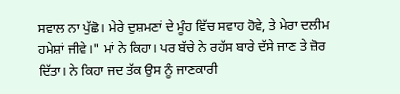ਸਵਾਲ ਨਾ ਪੁੱਛੋ। ਮੇਰੇ ਦੁਸ਼ਮਣਾਂ ਦੇ ਮੂੰਹ ਵਿੱਚ ਸਵਾਹ ਹੋਵੇ, ਤੇ ਮੇਰਾ ਦਲੀਮ ਹਮੇਸ਼ਾਂ ਜੀਵੇ।" ਮਾਂ ਨੇ ਕਿਹਾ। ਪਰ ਬੱਚੇ ਨੇ ਰਹੱਸ ਬਾਰੇ ਦੱਸੇ ਜਾਣ ਤੇ ਜ਼ੋਰ ਦਿੱਤਾ। ਨੇ ਕਿਹਾ ਜਦ ਤੱਕ ਉਸ ਨੂੰ ਜਾਣਕਾਰੀ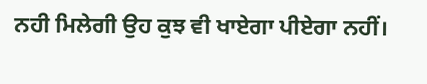ਨਹੀ ਮਿਲੇਗੀ ਉਹ ਕੁਝ ਵੀ ਖਾਏਗਾ ਪੀਏਗਾ ਨਹੀਂ।